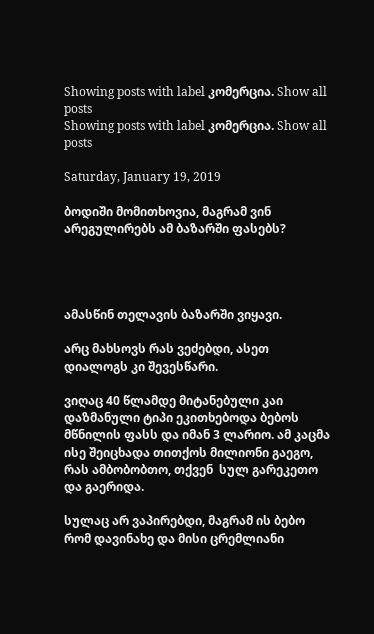Showing posts with label კომერცია. Show all posts
Showing posts with label კომერცია. Show all posts

Saturday, January 19, 2019

ბოდიში მომითხოვია, მაგრამ ვინ არეგულირებს ამ ბაზარში ფასებს?




ამასწინ თელავის ბაზარში ვიყავი.

არც მახსოვს რას ვეძებდი, ასეთ დიალოგს კი შევესწარი.

ვიღაც 40 წლამდე მიტანებული კაი დაზმანული ტიპი ეკითხებოდა ბებოს მწნილის ფასს და იმან 3 ლარიო. ამ კაცმა ისე შეიცხადა თითქოს მილიონი გაეგო, რას ამბობობთო, თქვენ  სულ გარეკეთო და გაერიდა.

სულაც არ ვაპირებდი, მაგრამ ის ბებო რომ დავინახე და მისი ცრემლიანი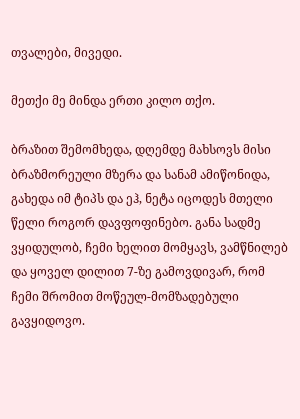თვალები, მივედი.

მეთქი მე მინდა ერთი კილო თქო.

ბრაზით შემომხედა, დღემდე მახსოვს მისი ბრაზმორეული მზერა და სანამ ამიწონიდა, გახედა იმ ტიპს და ეჰ, ნეტა იცოდეს მთელი წელი როგორ დავფოფინებო. განა სადმე ვყიდულობ, ჩემი ხელით მომყავს, ვამწნილებ და ყოველ დილით 7-ზე გამოვდივარ, რომ ჩემი შრომით მოწეულ-მომზადებული გავყიდოვო.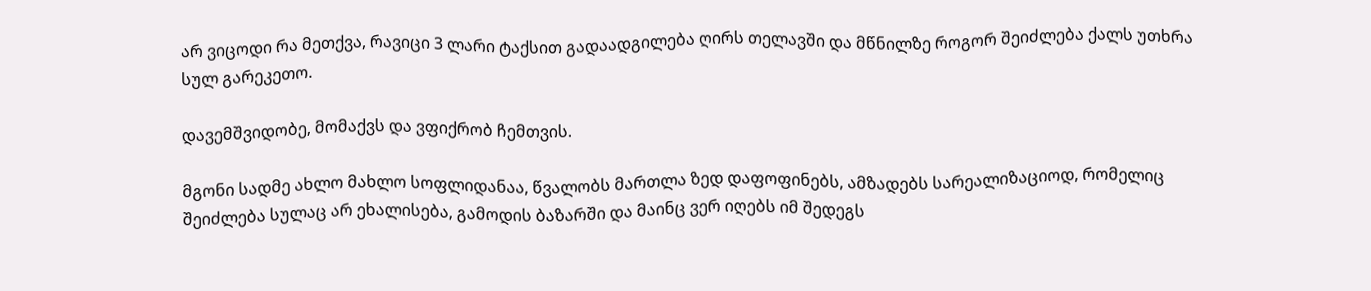არ ვიცოდი რა მეთქვა, რავიცი 3 ლარი ტაქსით გადაადგილება ღირს თელავში და მწნილზე როგორ შეიძლება ქალს უთხრა სულ გარეკეთო.

დავემშვიდობე, მომაქვს და ვფიქრობ ჩემთვის.

მგონი სადმე ახლო მახლო სოფლიდანაა, წვალობს მართლა ზედ დაფოფინებს, ამზადებს სარეალიზაციოდ, რომელიც შეიძლება სულაც არ ეხალისება, გამოდის ბაზარში და მაინც ვერ იღებს იმ შედეგს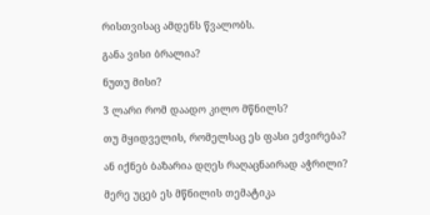რისთვისაც ამდენს წვალობს.

განა ვისი ბრალია?

ნუთუ მისი?

3 ლარი რომ დაადო კილო მწნილს?

თუ მყიდველის, რომელსაც ეს ფასი ეძვირება?

ან იქნებ ბაზარია დღეს რაღაცნაირად აჭრილი?

მერე უცებ ეს მწნილის თემატიკა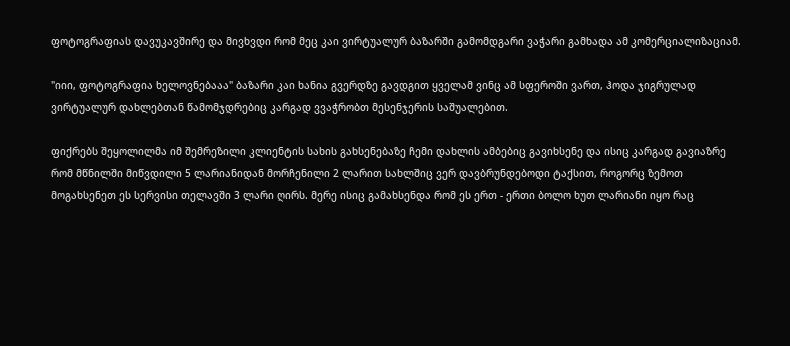ფოტოგრაფიას დავუკავშირე და მივხვდი რომ მეც კაი ვირტუალურ ბაზარში გამომდგარი ვაჭარი გამხადა ამ კომერციალიზაციამ.

"იიი, ფოტოგრაფია ხელოვნებააა" ბაზარი კაი ხანია გვერდზე გავდგით ყველამ ვინც ამ სფეროში ვართ, ჰოდა ჯიგრულად ვირტუალურ დახლებთან წამომჯდრებიც კარგად ვვაჭრობთ მესენჯერის საშუალებით.

ფიქრებს შეყოლილმა იმ შემრეზილი კლიენტის სახის გახსენებაზე ჩემი დახლის ამბებიც გავიხსენე და ისიც კარგად გავიაზრე რომ მწნილში მიწვდილი 5 ლარიანიდან მორჩენილი 2 ლარით სახლშიც ვერ დავბრუნდებოდი ტაქსით, როგორც ზემოთ მოგახსენეთ ეს სერვისი თელავში 3 ლარი ღირს. მერე ისიც გამახსენდა რომ ეს ერთ - ერთი ბოლო ხუთ ლარიანი იყო რაც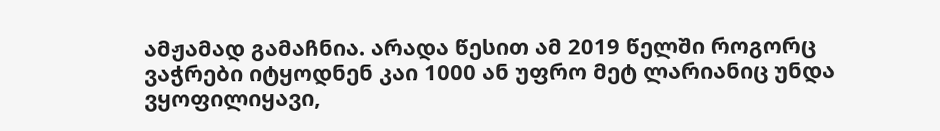ამჟამად გამაჩნია. არადა წესით ამ 2019 წელში როგორც ვაჭრები იტყოდნენ კაი 1000 ან უფრო მეტ ლარიანიც უნდა ვყოფილიყავი,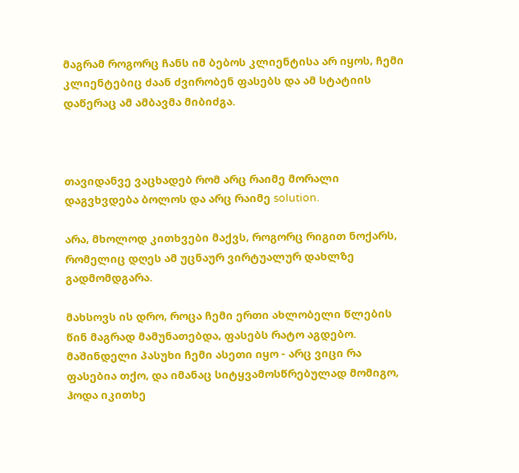მაგრამ როგორც ჩანს იმ ბებოს კლიენტისა არ იყოს, ჩემი კლიენტებიც ძაან ძვირობენ ფასებს და ამ სტატიის დაწერაც ამ ამბავმა მიბიძგა.



თავიდანვე ვაცხადებ რომ არც რაიმე მორალი დაგვხვდება ბოლოს და არც რაიმე solution.

არა, მხოლოდ კითხვები მაქვს, როგორც რიგით ნოქარს, რომელიც დღეს ამ უცნაურ ვირტუალურ დახლზე გადმომდგარა.

მახსოვს ის დრო, როცა ჩემი ერთი ახლობელი წლების წინ მაგრად მამუნათებდა, ფასებს რატო აგდებო. მაშინდელი პასუხი ჩემი ასეთი იყო - არც ვიცი რა ფასებია თქო, და იმანაც სიტყვამოსწრებულად მომიგო, ჰოდა იკითხე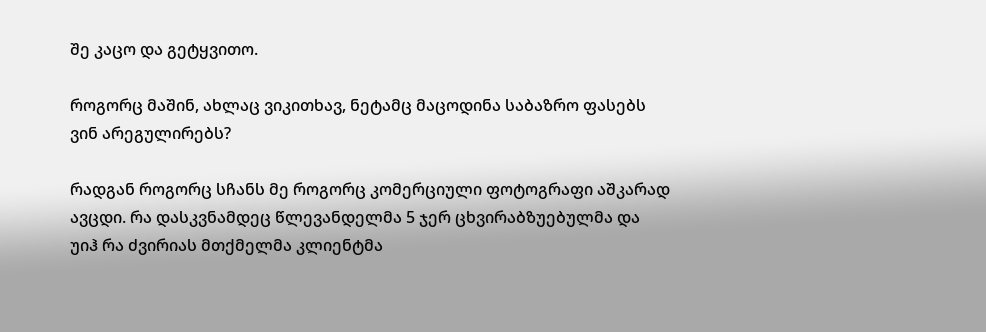შე კაცო და გეტყვითო.

როგორც მაშინ, ახლაც ვიკითხავ, ნეტამც მაცოდინა საბაზრო ფასებს ვინ არეგულირებს?

რადგან როგორც სჩანს მე როგორც კომერციული ფოტოგრაფი აშკარად ავცდი. რა დასკვნამდეც წლევანდელმა 5 ჯერ ცხვირაბზუებულმა და უიჰ რა ძვირიას მთქმელმა კლიენტმა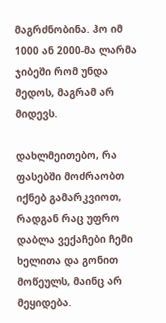მაგრძნობინა. ჰო იმ 1000 ან 2000-მა ლარმა ჯიბეში რომ უნდა მედოს, მაგრამ არ მიდევს.

დახლმეითებო, რა ფასებში მოძრაობთ იქნებ გამარკვიოთ, რადგან რაც უფრო დაბლა ვექაჩები ჩემი ხელითა და გონით მოწეულს, მაინც არ მეყიდება.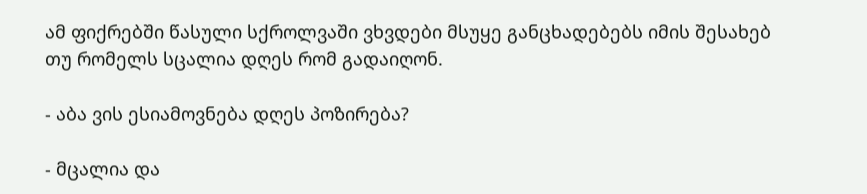ამ ფიქრებში წასული სქროლვაში ვხვდები მსუყე განცხადებებს იმის შესახებ თუ რომელს სცალია დღეს რომ გადაიღონ.

- აბა ვის ესიამოვნება დღეს პოზირება?

- მცალია და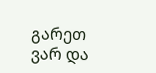გარეთ ვარ და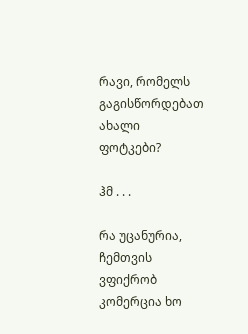რავი, რომელს გაგისწორდებათ ახალი ფოტკები?

ჰმ . . .

რა უცანურია, ჩემთვის ვფიქრობ კომერცია ხო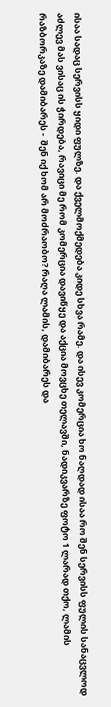ისაა სადაც სერვისს ყიდი ფულზე. და ქველმოქმედება კიდე სხვა რამე. და ისევ კომერცია ხო ნაღდად ისაა რო შენ სერვისს ფულის სანაცვლოდ აძლევ მას ვისაც ის ჭირდება, რავიცი მე რომ კომერცია დავიწყე და აქცია მოვცხე თელავში, ნადიკვარზე ფოტო 1 ლარად თქო, ლამის რაზბორკაზე დამიბარეს -  შენ იქ ხომ არ მოძრაობო? რაღა ლამის, დამიბარეს და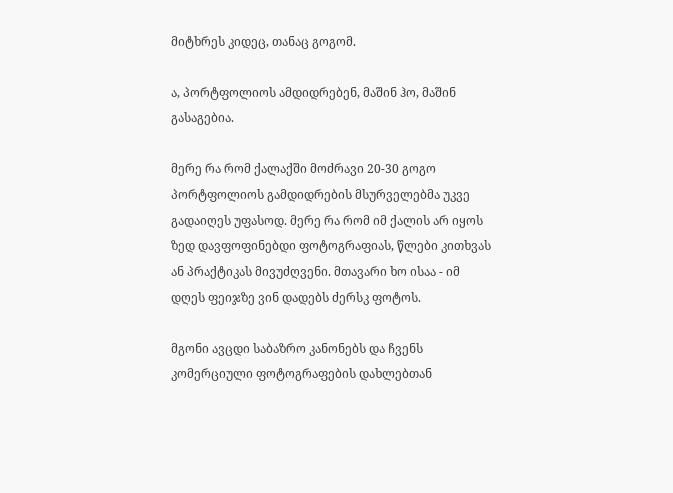მიტხრეს კიდეც, თანაც გოგომ.

ა, პორტფოლიოს ამდიდრებენ, მაშინ ჰო, მაშინ გასაგებია.

მერე რა რომ ქალაქში მოძრავი 20-30 გოგო პორტფოლიოს გამდიდრების მსურველებმა უკვე გადაიღეს უფასოდ. მერე რა რომ იმ ქალის არ იყოს ზედ დავფოფინებდი ფოტოგრაფიას, წლები კითხვას ან პრაქტიკას მივუძღვენი. მთავარი ხო ისაა - იმ დღეს ფეიჯზე ვინ დადებს ძერსკ ფოტოს.

მგონი ავცდი საბაზრო კანონებს და ჩვენს კომერციული ფოტოგრაფების დახლებთან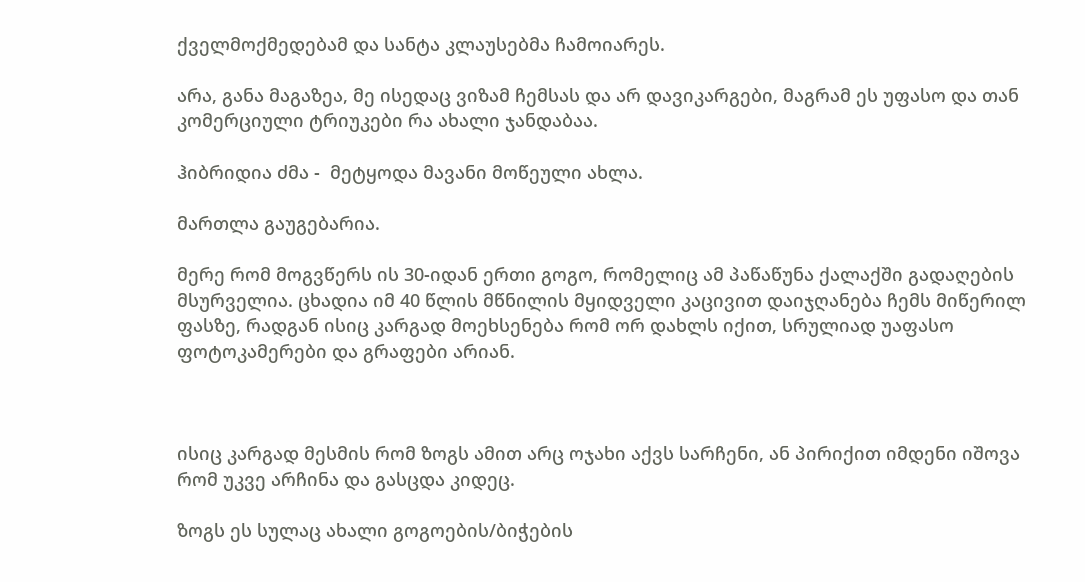ქველმოქმედებამ და სანტა კლაუსებმა ჩამოიარეს.

არა, განა მაგაზეა, მე ისედაც ვიზამ ჩემსას და არ დავიკარგები, მაგრამ ეს უფასო და თან კომერციული ტრიუკები რა ახალი ჯანდაბაა.

ჰიბრიდია ძმა -  მეტყოდა მავანი მოწეული ახლა.

მართლა გაუგებარია.

მერე რომ მოგვწერს ის 30-იდან ერთი გოგო, რომელიც ამ პაწაწუნა ქალაქში გადაღების მსურველია. ცხადია იმ 40 წლის მწნილის მყიდველი კაცივით დაიჯღანება ჩემს მიწერილ ფასზე, რადგან ისიც კარგად მოეხსენება რომ ორ დახლს იქით, სრულიად უაფასო ფოტოკამერები და გრაფები არიან.



ისიც კარგად მესმის რომ ზოგს ამით არც ოჯახი აქვს სარჩენი, ან პირიქით იმდენი იშოვა რომ უკვე არჩინა და გასცდა კიდეც.

ზოგს ეს სულაც ახალი გოგოების/ბიჭების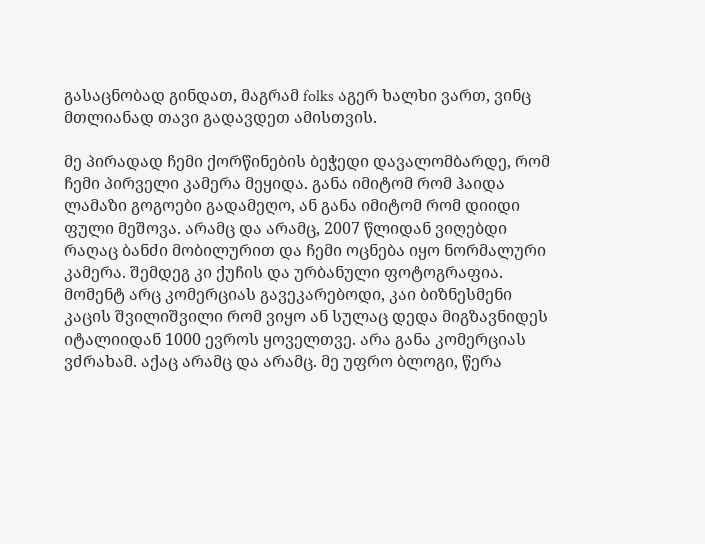გასაცნობად გინდათ, მაგრამ folks აგერ ხალხი ვართ, ვინც მთლიანად თავი გადავდეთ ამისთვის.

მე პირადად ჩემი ქორწინების ბეჭედი დავალომბარდე, რომ ჩემი პირველი კამერა მეყიდა. განა იმიტომ რომ ჰაიდა ლამაზი გოგოები გადამეღო, ან განა იმიტომ რომ დიიდი ფული მეშოვა. არამც და არამც, 2007 წლიდან ვიღებდი რაღაც ბანძი მობილურით და ჩემი ოცნება იყო ნორმალური კამერა. შემდეგ კი ქუჩის და ურბანული ფოტოგრაფია. მომენტ არც კომერციას გავეკარებოდი, კაი ბიზნესმენი კაცის შვილიშვილი რომ ვიყო ან სულაც დედა მიგზავნიდეს იტალიიდან 1000 ევროს ყოველთვე. არა განა კომერციას ვძრახამ. აქაც არამც და არამც. მე უფრო ბლოგი, წერა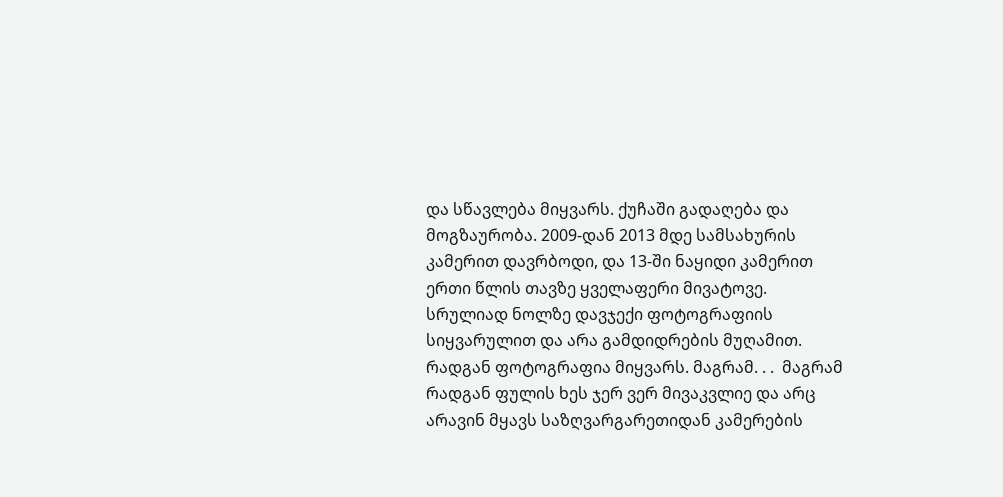და სწავლება მიყვარს. ქუჩაში გადაღება და მოგზაურობა. 2009-დან 2013 მდე სამსახურის კამერით დავრბოდი, და 13-ში ნაყიდი კამერით ერთი წლის თავზე ყველაფერი მივატოვე. სრულიად ნოლზე დავჯექი ფოტოგრაფიის სიყვარულით და არა გამდიდრების მუღამით. რადგან ფოტოგრაფია მიყვარს. მაგრამ. . .  მაგრამ რადგან ფულის ხეს ჯერ ვერ მივაკვლიე და არც არავინ მყავს საზღვარგარეთიდან კამერების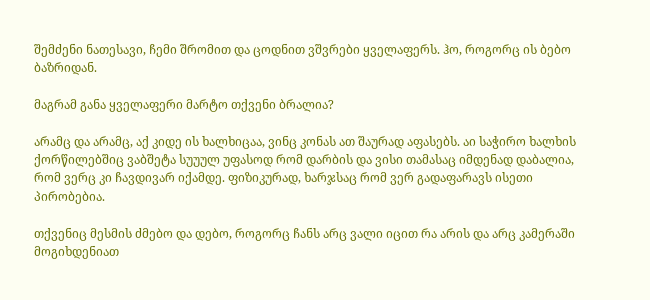შემძენი ნათესავი, ჩემი შრომით და ცოდნით ვშვრები ყველაფერს. ჰო, როგორც ის ბებო ბაზრიდან.

მაგრამ განა ყველაფერი მარტო თქვენი ბრალია?

არამც და არამც, აქ კიდე ის ხალხიცაა, ვინც კონას ათ შაურად აფასებს. აი საჭირო ხალხის ქორწილებშიც ვაბშეტა სუუულ უფასოდ რომ დარბის და ვისი თამასაც იმდენად დაბალია, რომ ვერც კი ჩავდივარ იქამდე. ფიზიკურად, ხარჯსაც რომ ვერ გადაფარავს ისეთი პირობებია.

თქვენიც მესმის ძმებო და დებო, როგორც ჩანს არც ვალი იცით რა არის და არც კამერაში მოგიხდენიათ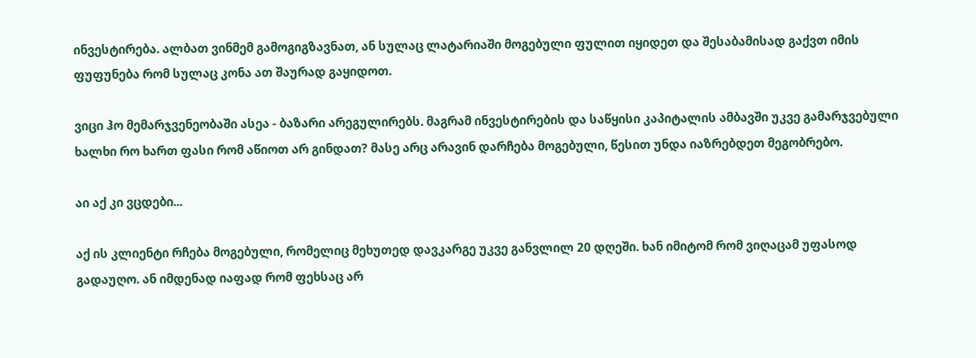ინვესტირება. ალბათ ვინმემ გამოგიგზავნათ, ან სულაც ლატარიაში მოგებული ფულით იყიდეთ და შესაბამისად გაქვთ იმის ფუფუნება რომ სულაც კონა ათ შაურად გაყიდოთ.

ვიცი ჰო მემარჯვენეობაში ასეა - ბაზარი არეგულირებს. მაგრამ ინვესტირების და საწყისი კაპიტალის ამბავში უკვე გამარჯვებული ხალხი რო ხართ ფასი რომ აწიოთ არ გინდათ? მასე არც არავინ დარჩება მოგებული, წესით უნდა იაზრებდეთ მეგობრებო.

აი აქ კი ვცდები...

აქ ის კლიენტი რჩება მოგებული, რომელიც მეხუთედ დავკარგე უკვე განვლილ 20 დღეში. ხან იმიტომ რომ ვიღაცამ უფასოდ გადაუღო. ან იმდენად იაფად რომ ფეხსაც არ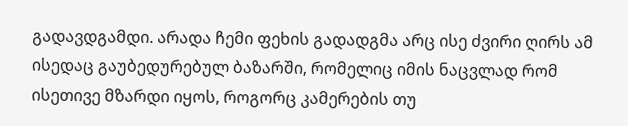გადავდგამდი. არადა ჩემი ფეხის გადადგმა არც ისე ძვირი ღირს ამ ისედაც გაუბედურებულ ბაზარში, რომელიც იმის ნაცვლად რომ ისეთივე მზარდი იყოს, როგორც კამერების თუ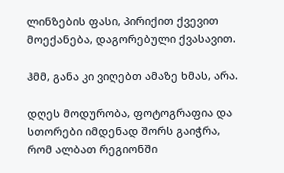ლინზების ფასი, პირიქით ქვევით მოექანება, დაგორებული ქვასავით.

ჰმმ, განა კი ვიღებთ ამაზე ხმას, არა.

დღეს მოდურობა, ფოტოგრაფია და სთორები იმდენად შორს გაიჭრა, რომ ალბათ რეგიონში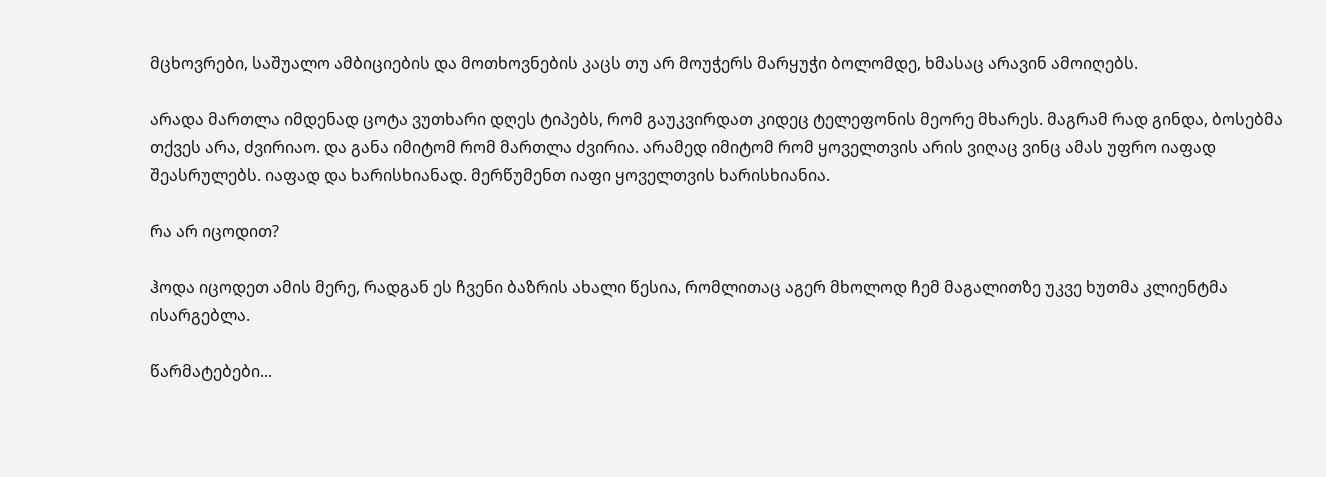მცხოვრები, საშუალო ამბიციების და მოთხოვნების კაცს თუ არ მოუჭერს მარყუჭი ბოლომდე, ხმასაც არავინ ამოიღებს.

არადა მართლა იმდენად ცოტა ვუთხარი დღეს ტიპებს, რომ გაუკვირდათ კიდეც ტელეფონის მეორე მხარეს. მაგრამ რად გინდა, ბოსებმა თქვეს არა, ძვირიაო. და განა იმიტომ რომ მართლა ძვირია. არამედ იმიტომ რომ ყოველთვის არის ვიღაც ვინც ამას უფრო იაფად შეასრულებს. იაფად და ხარისხიანად. მერწუმენთ იაფი ყოველთვის ხარისხიანია.

რა არ იცოდით?

ჰოდა იცოდეთ ამის მერე, რადგან ეს ჩვენი ბაზრის ახალი წესია, რომლითაც აგერ მხოლოდ ჩემ მაგალითზე უკვე ხუთმა კლიენტმა ისარგებლა.

წარმატებები...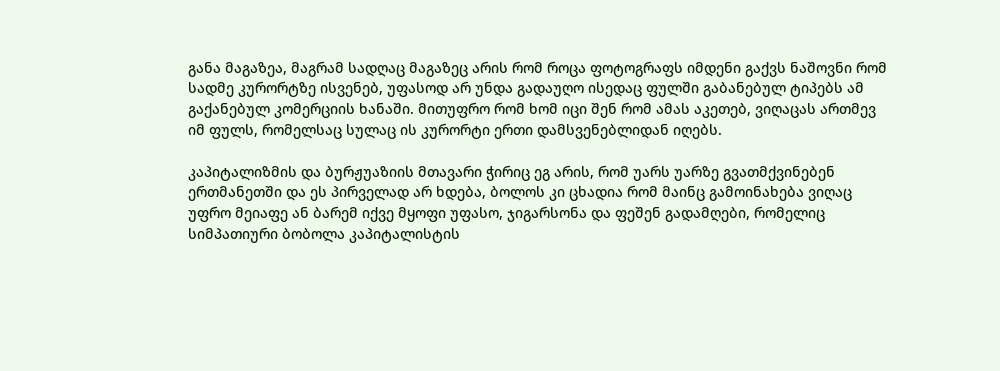განა მაგაზეა, მაგრამ სადღაც მაგაზეც არის რომ როცა ფოტოგრაფს იმდენი გაქვს ნაშოვნი რომ სადმე კურორტზე ისვენებ, უფასოდ არ უნდა გადაუღო ისედაც ფულში გაბანებულ ტიპებს ამ გაქანებულ კომერციის ხანაში. მითუფრო რომ ხომ იცი შენ რომ ამას აკეთებ, ვიღაცას ართმევ იმ ფულს, რომელსაც სულაც ის კურორტი ერთი დამსვენებლიდან იღებს.

კაპიტალიზმის და ბურჟუაზიის მთავარი ჭირიც ეგ არის, რომ უარს უარზე გვათმქვინებენ ერთმანეთში და ეს პირველად არ ხდება, ბოლოს კი ცხადია რომ მაინც გამოინახება ვიღაც უფრო მეიაფე ან ბარემ იქვე მყოფი უფასო, ჯიგარსონა და ფეშენ გადამღები, რომელიც სიმპათიური ბობოლა კაპიტალისტის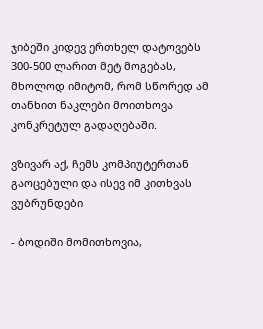ჯიბეში კიდევ ერთხელ დატოვებს 300-500 ლარით მეტ მოგებას, მხოლოდ იმიტომ, რომ სწორედ ამ თანხით ნაკლები მოითხოვა კონკრეტულ გადაღებაში.

ვზივარ აქ, ჩემს კომპიუტერთან გაოცებული და ისევ იმ კითხვას ვუბრუნდები

- ბოდიში მომითხოვია,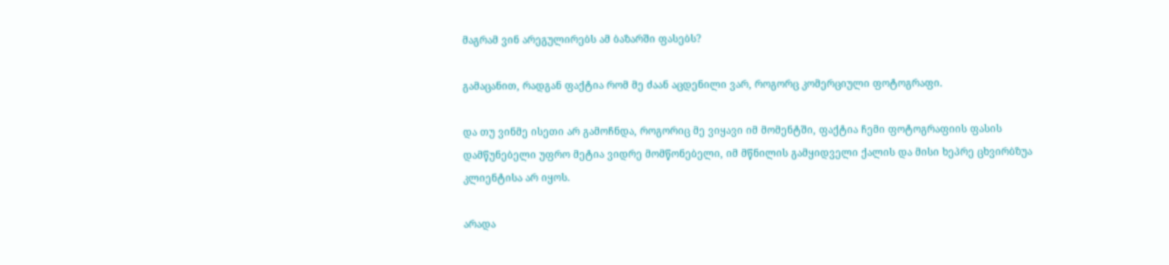მაგრამ ვინ არეგულირებს ამ ბაზარში ფასებს?

გამაცანით, რადგან ფაქტია რომ მე ძაან აცდენილი ვარ, როგორც კომერციული ფოტოგრაფი.

და თუ ვინმე ისეთი არ გამოჩნდა, როგორიც მე ვიყავი იმ მომენტში, ფაქტია ჩემი ფოტოგრაფიის ფასის დამწუნებელი უფრო მეტია ვიდრე მომწონებელი, იმ მწნილის გამყიდველი ქალის და მისი ხეპრე ცხვირბზუა კლიენტისა არ იყოს.

არადა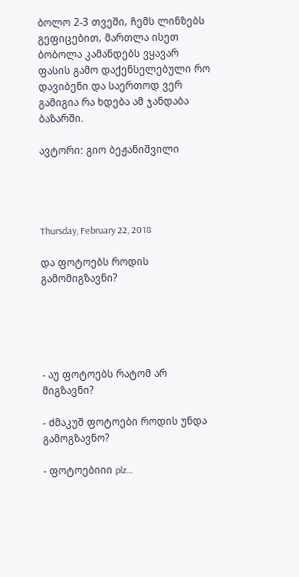ბოლო 2-3 თვეში, ჩემს ლინზებს გეფიცებით, მართლა ისეთ ბობოლა კამანდებს ვყავარ ფასის გამო დაქენსელებული რო დავიბენი და საერთოდ ვერ გამიგია რა ხდება ამ ჯანდაბა ბაზარში.

ავტორი: გიო ბეჟანიშვილი




Thursday, February 22, 2018

და ფოტოებს როდის გამომიგზავნი?





- აუ ფოტოებს რატომ არ მიგზავნი?

- ძმაკუშ ფოტოები როდის უნდა გამოგზავნო?

- ფოტოებიიი plz...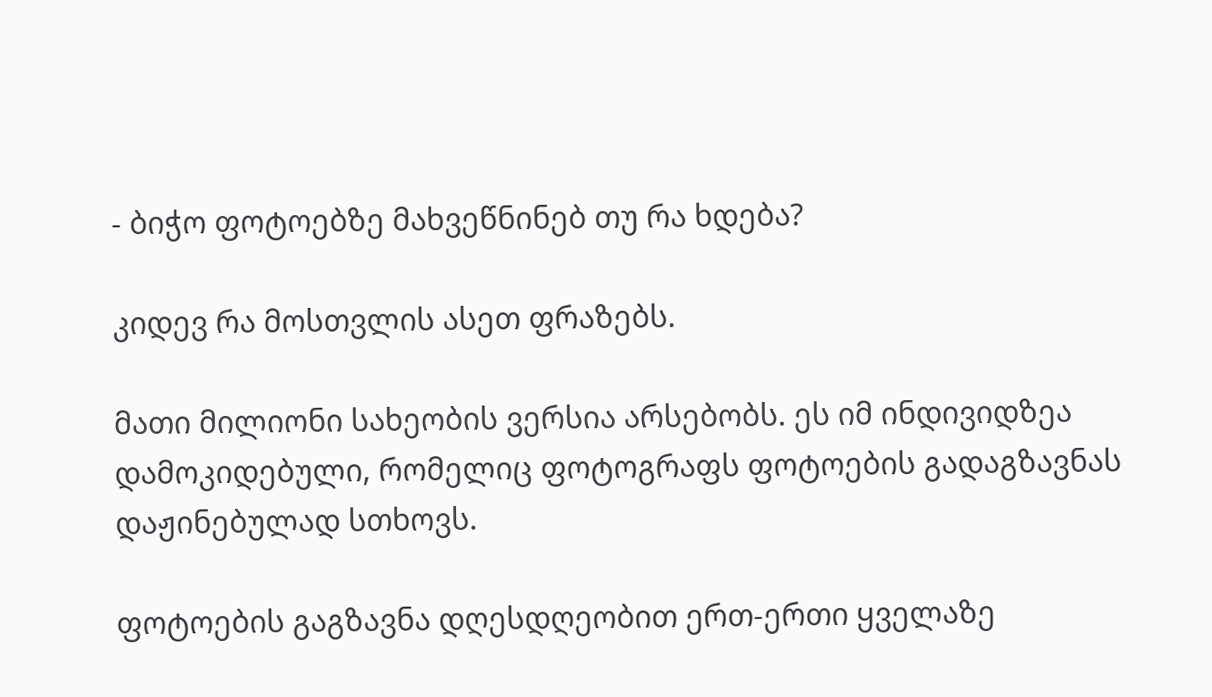- ბიჭო ფოტოებზე მახვეწნინებ თუ რა ხდება?

კიდევ რა მოსთვლის ასეთ ფრაზებს.

მათი მილიონი სახეობის ვერსია არსებობს. ეს იმ ინდივიდზეა დამოკიდებული, რომელიც ფოტოგრაფს ფოტოების გადაგზავნას დაჟინებულად სთხოვს.

ფოტოების გაგზავნა დღესდღეობით ერთ-ერთი ყველაზე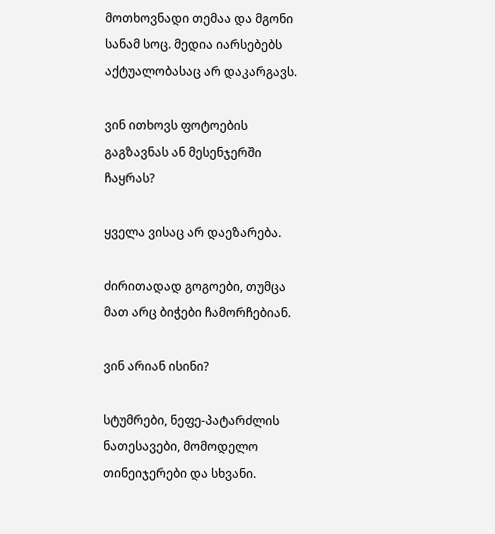მოთხოვნადი თემაა და მგონი სანამ სოც. მედია იარსებებს აქტუალობასაც არ დაკარგავს.

ვინ ითხოვს ფოტოების გაგზავნას ან მესენჯერში ჩაყრას?

ყველა ვისაც არ დაეზარება.

ძირითადად გოგოები, თუმცა მათ არც ბიჭები ჩამორჩებიან.

ვინ არიან ისინი?

სტუმრები, ნეფე-პატარძლის ნათესავები, მომოდელო თინეიჯერები და სხვანი.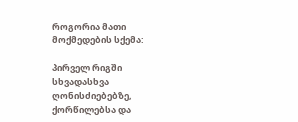როგორია მათი მოქმედების სქემა:

პირველ რიგში სხვადასხვა ღონისძიებებზე, ქორწილებსა და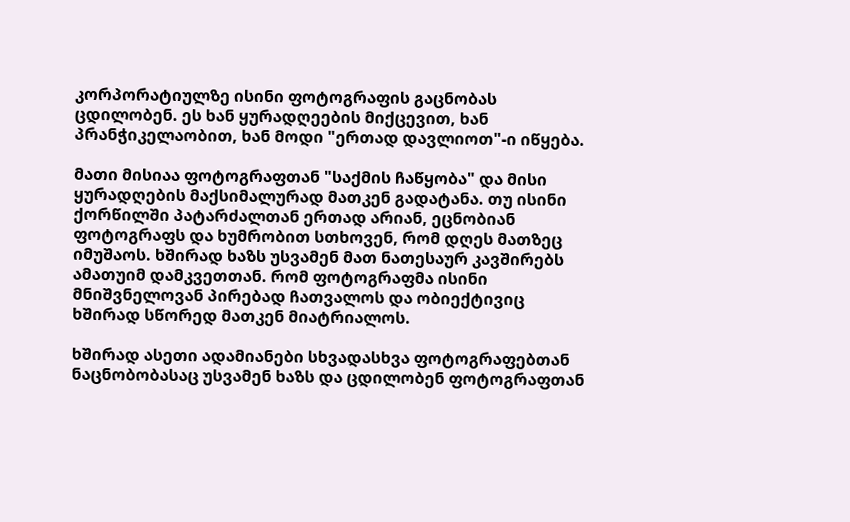კორპორატიულზე ისინი ფოტოგრაფის გაცნობას ცდილობენ. ეს ხან ყურადღეების მიქცევით, ხან პრანჭიკელაობით, ხან მოდი "ერთად დავლიოთ"-ი იწყება.

მათი მისიაა ფოტოგრაფთან "საქმის ჩაწყობა" და მისი ყურადღების მაქსიმალურად მათკენ გადატანა. თუ ისინი ქორწილში პატარძალთან ერთად არიან, ეცნობიან ფოტოგრაფს და ხუმრობით სთხოვენ, რომ დღეს მათზეც იმუშაოს. ხშირად ხაზს უსვამენ მათ ნათესაურ კავშირებს ამათუიმ დამკვეთთან. რომ ფოტოგრაფმა ისინი მნიშვნელოვან პირებად ჩათვალოს და ობიექტივიც ხშირად სწორედ მათკენ მიატრიალოს.

ხშირად ასეთი ადამიანები სხვადასხვა ფოტოგრაფებთან ნაცნობობასაც უსვამენ ხაზს და ცდილობენ ფოტოგრაფთან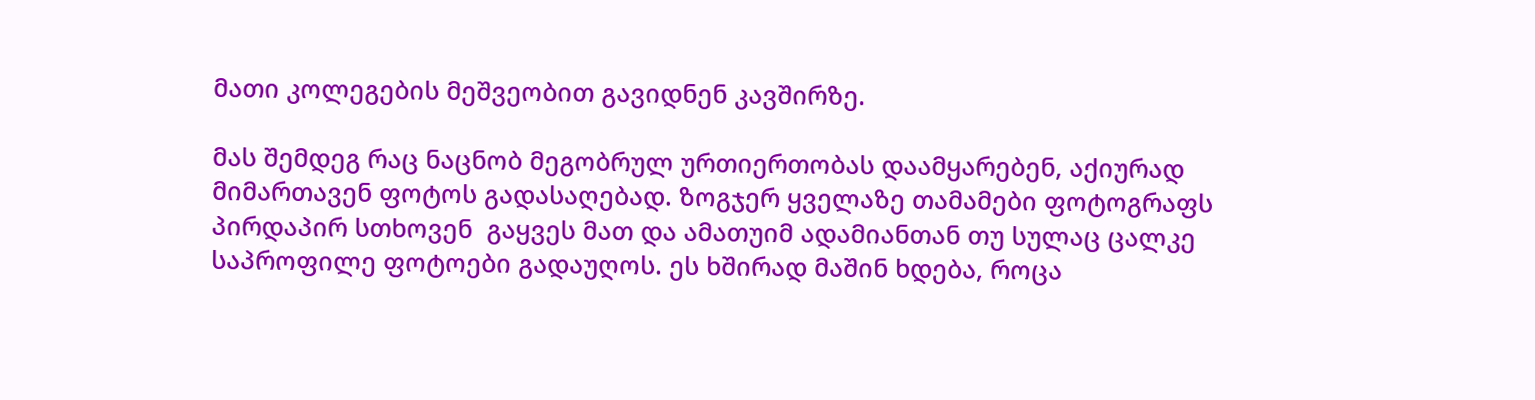მათი კოლეგების მეშვეობით გავიდნენ კავშირზე.

მას შემდეგ რაც ნაცნობ მეგობრულ ურთიერთობას დაამყარებენ, აქიურად მიმართავენ ფოტოს გადასაღებად. ზოგჯერ ყველაზე თამამები ფოტოგრაფს პირდაპირ სთხოვენ  გაყვეს მათ და ამათუიმ ადამიანთან თუ სულაც ცალკე საპროფილე ფოტოები გადაუღოს. ეს ხშირად მაშინ ხდება, როცა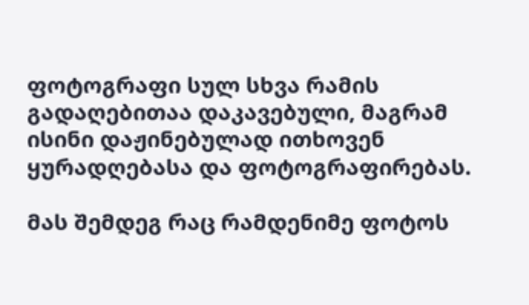ფოტოგრაფი სულ სხვა რამის გადაღებითაა დაკავებული, მაგრამ ისინი დაჟინებულად ითხოვენ ყურადღებასა და ფოტოგრაფირებას.

მას შემდეგ რაც რამდენიმე ფოტოს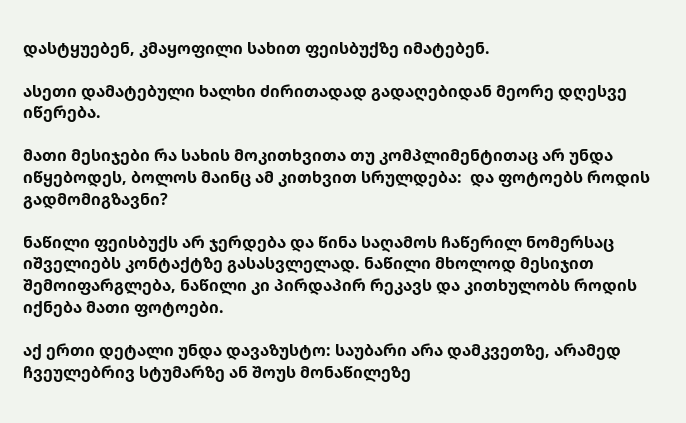დასტყუებენ, კმაყოფილი სახით ფეისბუქზე იმატებენ.

ასეთი დამატებული ხალხი ძირითადად გადაღებიდან მეორე დღესვე იწერება.

მათი მესიჯები რა სახის მოკითხვითა თუ კომპლიმენტითაც არ უნდა იწყებოდეს, ბოლოს მაინც ამ კითხვით სრულდება:  და ფოტოებს როდის გადმომიგზავნი?

ნაწილი ფეისბუქს არ ჯერდება და წინა საღამოს ჩაწერილ ნომერსაც იშველიებს კონტაქტზე გასასვლელად. ნაწილი მხოლოდ მესიჯით შემოიფარგლება, ნაწილი კი პირდაპირ რეკავს და კითხულობს როდის იქნება მათი ფოტოები.

აქ ერთი დეტალი უნდა დავაზუსტო: საუბარი არა დამკვეთზე, არამედ ჩვეულებრივ სტუმარზე ან შოუს მონაწილეზე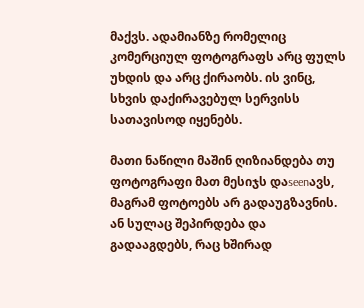მაქვს. ადამიანზე რომელიც კომერციულ ფოტოგრაფს არც ფულს უხდის და არც ქირაობს. ის ვინც, სხვის დაქირავებულ სერვისს სათავისოდ იყენებს.

მათი ნაწილი მაშინ ღიზიანდება თუ ფოტოგრაფი მათ მესიჯს დაseenავს, მაგრამ ფოტოებს არ გადაუგზავნის. ან სულაც შეპირდება და გადააგდებს, რაც ხშირად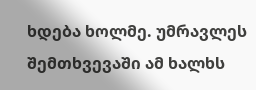ხდება ხოლმე. უმრავლეს შემთხვევაში ამ ხალხს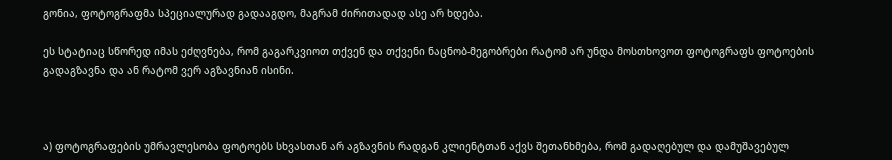გონია, ფოტოგრაფმა სპეციალურად გადააგდო, მაგრამ ძირითადად ასე არ ხდება.

ეს სტატიაც სწორედ იმას ეძღვნება, რომ გაგარკვიოთ თქვენ და თქვენი ნაცნობ-მეგობრები რატომ არ უნდა მოსთხოვოთ ფოტოგრაფს ფოტოების გადაგზავნა და ან რატომ ვერ აგზავნიან ისინი.



ა) ფოტოგრაფების უმრავლესობა ფოტოებს სხვასთან არ აგზავნის რადგან კლიენტთან აქვს შეთანხმება, რომ გადაღებულ და დამუშავებულ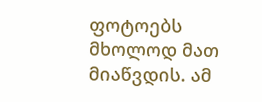ფოტოებს მხოლოდ მათ მიაწვდის. ამ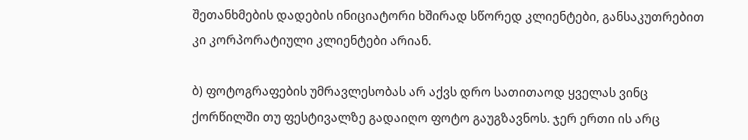შეთანხმების დადების ინიციატორი ხშირად სწორედ კლიენტები, განსაკუთრებით კი კორპორატიული კლიენტები არიან.

ბ) ფოტოგრაფების უმრავლესობას არ აქვს დრო სათითაოდ ყველას ვინც ქორწილში თუ ფესტივალზე გადაიღო ფოტო გაუგზავნოს. ჯერ ერთი ის არც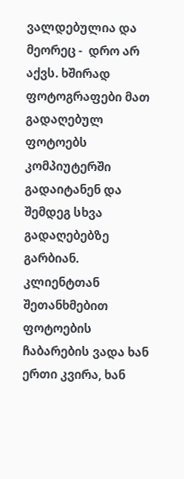ვალდებულია და მეორეც -  დრო არ აქვს. ხშირად ფოტოგრაფები მათ გადაღებულ ფოტოებს კომპიუტერში გადაიტანენ და შემდეგ სხვა გადაღებებზე გარბიან. კლიენტთან შეთანხმებით ფოტოების ჩაბარების ვადა ხან ერთი კვირა, ხან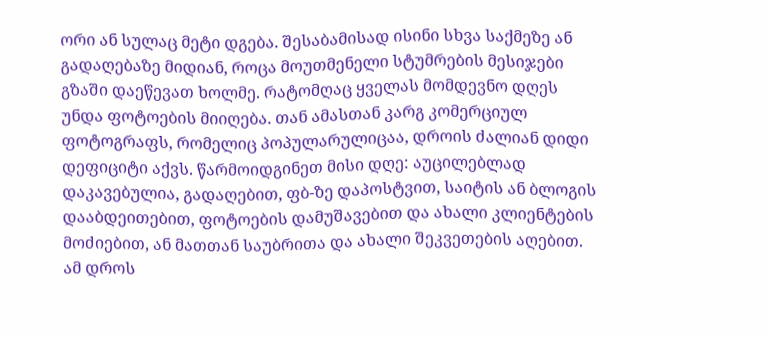ორი ან სულაც მეტი დგება. შესაბამისად ისინი სხვა საქმეზე ან გადაღებაზე მიდიან, როცა მოუთმენელი სტუმრების მესიჯები გზაში დაეწევათ ხოლმე. რატომღაც ყველას მომდევნო დღეს უნდა ფოტოების მიიღება. თან ამასთან კარგ კომერციულ ფოტოგრაფს, რომელიც პოპულარულიცაა, დროის ძალიან დიდი დეფიციტი აქვს. წარმოიდგინეთ მისი დღე: აუცილებლად დაკავებულია, გადაღებით, ფბ-ზე დაპოსტვით, საიტის ან ბლოგის დააბდეითებით, ფოტოების დამუშავებით და ახალი კლიენტების მოძიებით, ან მათთან საუბრითა და ახალი შეკვეთების აღებით. ამ დროს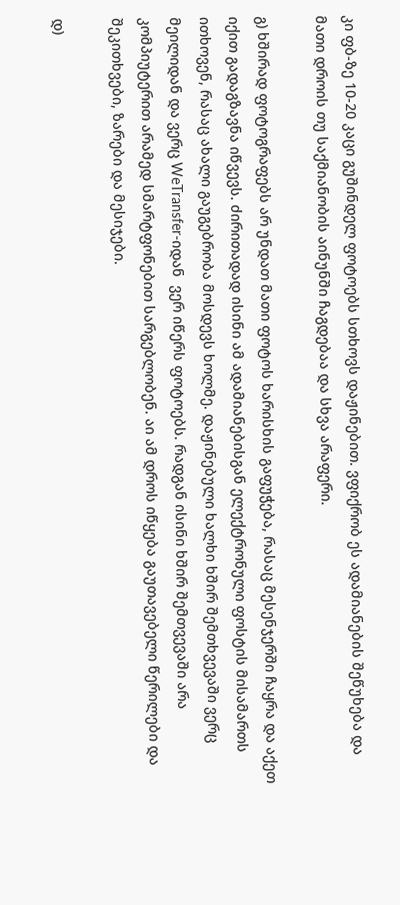კი ფბ-ზე 10-20 კაცი გუშინდელ ფოტოებს სთხოვს დაჟინებით. ვფიქრობ ეს ადამიანების შეწუხება და მათი დროის თუ საქმიანობის აინუნში ჩაგდებაა და სხვა არაფერი.

გ) ხშირად ფოტოგრაფებს არ უნდათ მათი ფოტოს ხარისხის გაფუჭება, რასაც მესენჯერში ჩაყრა და აქეთ იქით გადაგზავნა იწვევს. ძირითადად ისინი ამ ადამიანებისგან ელექტრონული ფოსტის მისამართს ითხოვენ, რასაც ახალი გაუგებრობა მოსდევს ხოლმე. დაჟინებული ხალხი ხშირ შემთხვევაში ვერც მეილიდან და ვერც WeTransfer-იდან  ვერ იწერს ფოტოებს. რადგან ისინი ხშირ შემთვევაში არა კომპიუტერით არამედ სმარტფონებით სარგებლობენ. აი ამ დროს იწყება გაუთავებელი წერილები და შეკითხვები, ზარები და მესიჯები.

დ)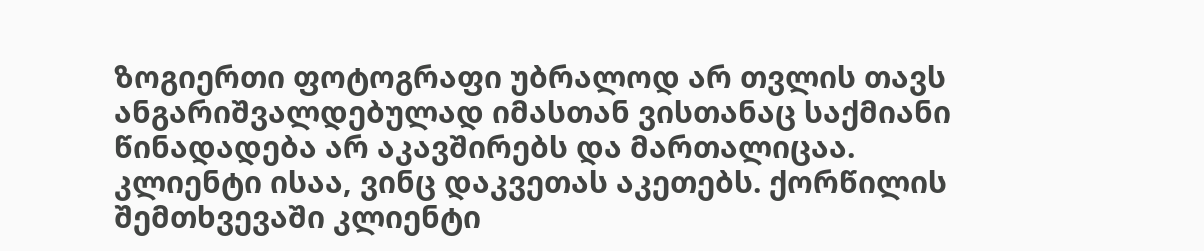ზოგიერთი ფოტოგრაფი უბრალოდ არ თვლის თავს ანგარიშვალდებულად იმასთან ვისთანაც საქმიანი წინადადება არ აკავშირებს და მართალიცაა. კლიენტი ისაა, ვინც დაკვეთას აკეთებს. ქორწილის შემთხვევაში კლიენტი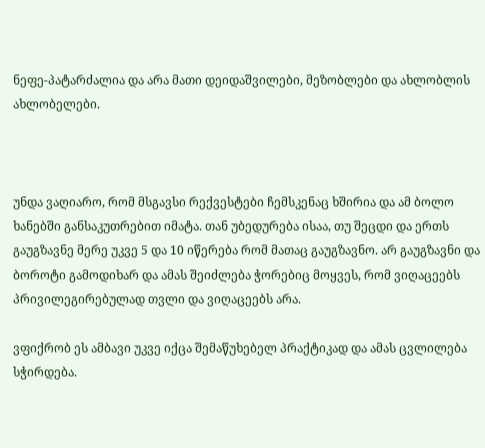ნეფე-პატარძალია და არა მათი დეიდაშვილები, მეზობლები და ახლობლის ახლობელები.



უნდა ვაღიარო, რომ მსგავსი რექვესტები ჩემსკენაც ხშირია და ამ ბოლო ხანებში განსაკუთრებით იმატა. თან უბედურება ისაა, თუ შეცდი და ერთს გაუგზავნე მერე უკვე 5 და 10 იწერება რომ მათაც გაუგზავნო. არ გაუგზავნი და ბოროტი გამოდიხარ და ამას შეიძლება ჭორებიც მოყვეს, რომ ვიღაცეებს პრივილეგირებულად თვლი და ვიღაცეებს არა.

ვფიქრობ ეს ამბავი უკვე იქცა შემაწუხებელ პრაქტიკად და ამას ცვლილება სჭირდება.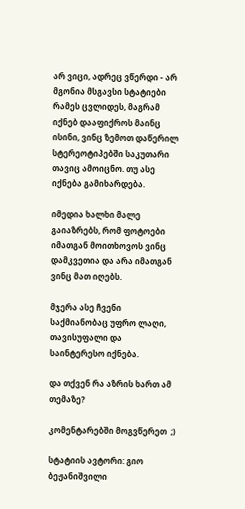არ ვიცი, ადრეც ვწერდი - არ მგონია მსგავსი სტატიები რამეს ცვლიდეს, მაგრამ იქნებ დააფიქროს მაინც ისინი, ვინც ზემოთ დაწერილ სტერეოტიპებში საკუთარი თავიც ამოიცნო. თუ ასე იქნება გამიხარდება.

იმედია ხალხი მალე გაიაზრებს, რომ ფოტოები იმათგან მოითხოვოს ვინც დამკვეთია და არა იმათგან ვინც მათ იღებს.

მჯერა ასე ჩვენი საქმიანობაც უფრო ლაღი, თავისუფალი და საინტერესო იქნება.

და თქვენ რა აზრის ხართ ამ თემაზე?

კომენტარებში მოგვწერეთ  ;)

სტატიის ავტორი: გიო ბეჟანიშვილი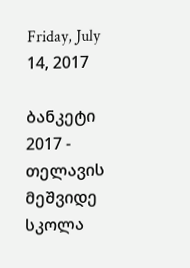Friday, July 14, 2017

ბანკეტი 2017 - თელავის მეშვიდე სკოლა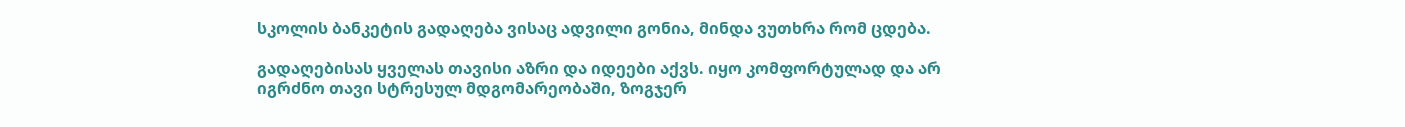სკოლის ბანკეტის გადაღება ვისაც ადვილი გონია, მინდა ვუთხრა რომ ცდება.

გადაღებისას ყველას თავისი აზრი და იდეები აქვს. იყო კომფორტულად და არ იგრძნო თავი სტრესულ მდგომარეობაში, ზოგჯერ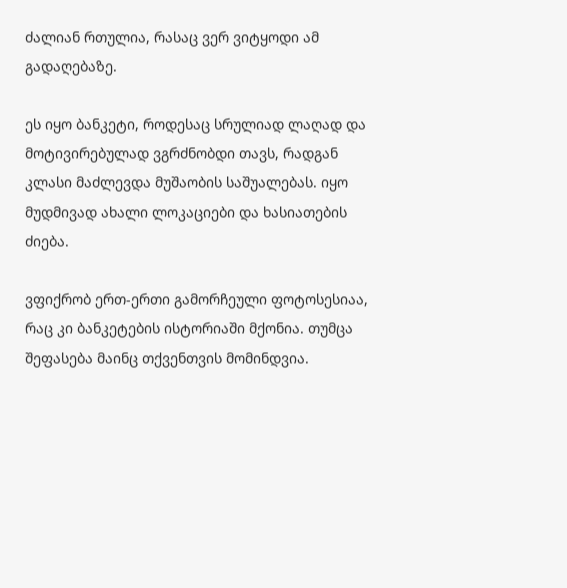ძალიან რთულია, რასაც ვერ ვიტყოდი ამ გადაღებაზე.

ეს იყო ბანკეტი, როდესაც სრულიად ლაღად და მოტივირებულად ვგრძნობდი თავს, რადგან კლასი მაძლევდა მუშაობის საშუალებას. იყო მუდმივად ახალი ლოკაციები და ხასიათების ძიება.

ვფიქრობ ერთ-ერთი გამორჩეული ფოტოსესიაა, რაც კი ბანკეტების ისტორიაში მქონია. თუმცა შეფასება მაინც თქვენთვის მომინდვია.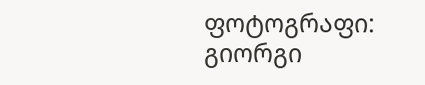ფოტოგრაფი: გიორგი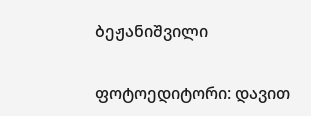ბეჟანიშვილი

ფოტოედიტორი: დავით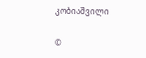კობიაშვილი

©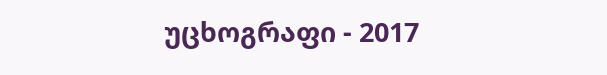უცხოგრაფი - 2017